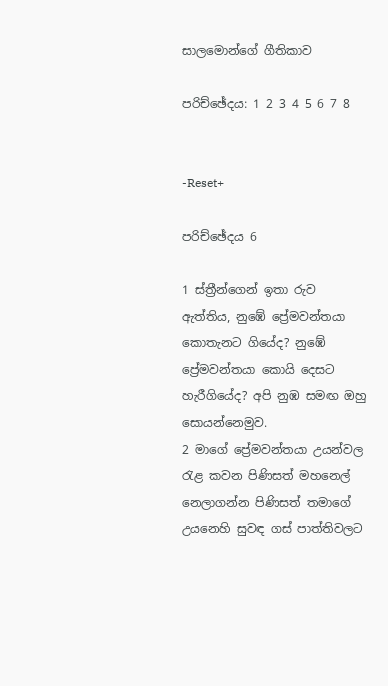සාලමොන්ගේ ගීතිකාව

පරිච්ඡේදය: 1 2 3 4 5 6 7 8


-Reset+

පරිච්ඡේදය 6

1 ස්ත්‍රීන්ගෙන් ඉතා රුව ඇත්තිය, නුඹේ ප්‍රේමවන්තයා කොතැනට ගියේද? නුඹේ ප්‍රේමවන්තයා කොයි දෙසට හැරීගියේද? අපි නුඹ සමඟ ඔහු සොයන්නෙමුව.
2 මාගේ ප්‍රේමවන්තයා උයන්වල රැළ කවන පිණිසත් මහනෙල් නෙලාගන්න පිණිසත් තමාගේ උයනෙහි සුවඳ ගස් පාත්තිවලට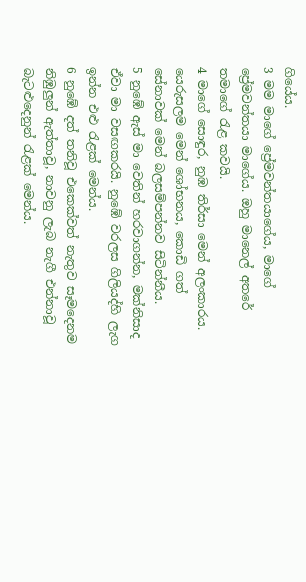ගියේය.
3 මම මාගේ ප්‍රේමවන්තයාගේය, මාගේ ප්‍රේමවන්තයා මාගේය. ඔහු මානෙල් අතරේ තමාගේ රැළ කවයි.
4 මාගේ සොඳුර, නුඹ තිර්සා මෙන් අලංකාරය. යෙරුසලම මෙන් ශෝභනය, කොඩි ගත් සේනාවක් මෙන් බලසම්පන්නව සිටින්නීය.
5 නුඹේ ඇස් මා වෙතින් හරවාගන්න, මක්නිසාද ඒවා මා වසඟකරයි. නුඹේ වරලස ගිලියද්හි ලැග ඉන්න එළු රැළක් මෙන්ය.
6 නුඹේ දත් තනිවූ එකෙක්වත් නැතුව සෑමදෙනම නිඹුලුන් ඇත්තාවූ, නාවනු ලැබ නැගී එන්නාවූ බැටළුදෙනුන් රැළක් මෙන්ය.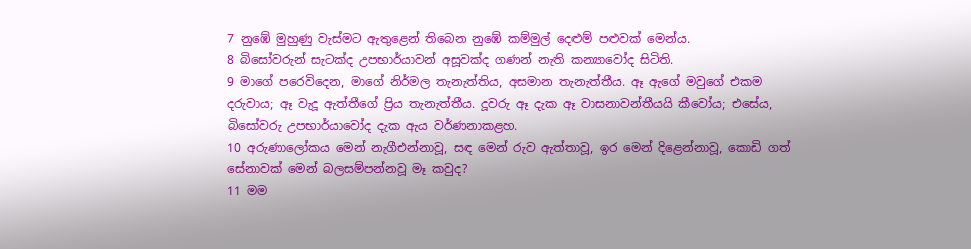7 නුඹේ මුහුණු වැස්මට ඇතුළෙන් තිබෙන නුඹේ කම්මුල් දෙළුම් පළුවක් මෙන්ය.
8 බිසෝවරුන් සැටක්ද උපභාර්යාවන් අසූවක්ද ගණන් නැති කන්‍යාවෝද සිටිති.
9 මාගේ පරෙවිදෙන, මාගේ නිර්මල තැනැත්තිය, අසමාන තැනැත්තීය. ඈ ඇගේ මවුගේ එකම දරුවාය; ඈ වැදූ ඇත්තීගේ ප්‍රිය තැනැත්තීය. දූවරු ඈ දැක ඈ වාසනාවන්තීයයි කීවෝය; එසේය, බිසෝවරු උපභාර්යාවෝද දැක ඇය වර්ණනාකළහ.
10 අරුණාලෝකය මෙන් නැගීඑන්නාවූ, සඳ මෙන් රුව ඇත්තාවූ, ඉර මෙන් දිළෙන්නාවූ, කොඩි ගත් සේනාවක් මෙන් බලසම්පන්නවූ මෑ කවුද?
11 මම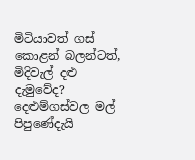මිටියාවත් ගස් කොළන් බලන්ටත්, මිදිවැල් දළු දැමුවේද? දෙළුම්ගස්වල මල් පිපුණේදැයි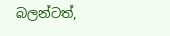බලන්ටත්,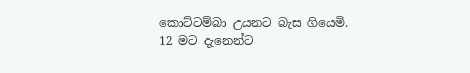කොට්ටම්බා උයනට බැස ගියෙමි.
12 මට දැනෙන්ට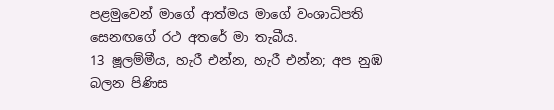පළමුවෙන් මාගේ ආත්මය මාගේ වංශාධිපති සෙනඟගේ රථ අතරේ මා තැබීය.
13 ෂූලම්මීය, හැරී එන්න, හැරී එන්න; අප නුඹ බලන පිණිස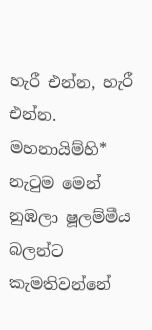හැරී එන්න, හැරී එන්න. මහනායිම්හි* නැටුම මෙන් නුඹලා ෂූලම්මීය බලන්ට කැමතිවන්නේ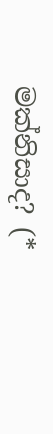මක්නිසාද? (*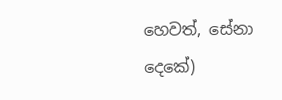හෙවත්, සේනා දෙකේ)